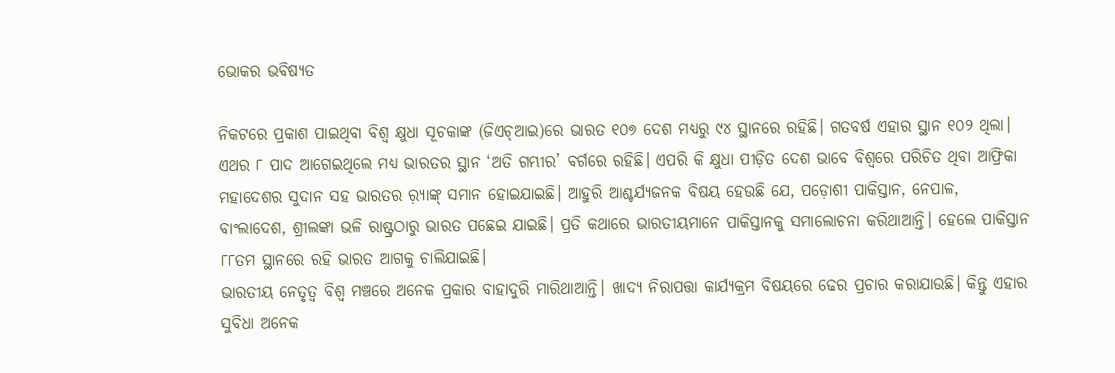ଭୋକର ଭବିଷ୍ୟତ

ନିକଟରେ ପ୍ରକାଶ ପାଇଥିବା ବିଶ୍ୱ କ୍ଷୁଧା ସୂଚକାଙ୍କ (ଜିଏଚ୍‌ଆଇ)ରେ ଭାରତ ୧୦୭ ଦେଶ ମଧ୍ୟରୁ ୯୪ ସ୍ଥାନରେ ରହିଛି। ଗତବର୍ଷ ଏହାର ସ୍ଥାନ ୧୦୨ ଥିଲା। ଏଥର ୮ ପାଦ ଆଗେଇଥିଲେ ମଧ୍ୟ ଭାରତର ସ୍ଥାନ ‘ଅତି ଗମ୍ଭୀର’ ବର୍ଗରେ ରହିଛି। ଏପରି କି କ୍ଷୁଧା ପୀଡ଼ିତ ଦେଶ ଭାବେ ବିଶ୍ୱରେ ପରିଚିତ ଥିବା ଆଫ୍ରିକା ମହାଦେଶର ସୁଦାନ ସହ ଭାରତର ର଼୍ୟାଙ୍କ୍‌ ସମାନ ହୋଇଯାଇଛି। ଆହୁରି ଆଶ୍ଚର୍ଯ୍ୟଜନକ ବିଷୟ ହେଉଛି ଯେ, ପଡ଼ୋଶୀ ପାକିସ୍ତାନ, ନେପାଳ, ବାଂଲାଦେଶ, ଶ୍ରୀଲଙ୍କା ଭଳି ରାଷ୍ଟ୍ରଠାରୁ ଭାରତ ପଛେଇ ଯାଇଛି। ପ୍ରତି କଥାରେ ଭାରତୀୟମାନେ ପାକିସ୍ତାନକୁ ସମାଲୋଚନା କରିଥାଆନ୍ତି। ହେଲେ ପାକିସ୍ତାନ ୮୮ତମ ସ୍ଥାନରେ ରହି ଭାରତ ଆଗକୁ ଚାଲିଯାଇଛି।
ଭାରତୀୟ ନେତୃତ୍ୱ ବିଶ୍ୱ ମଞ୍ଚରେ ଅନେକ ପ୍ରକାର ବାହାଦୁରି ମାରିଥାଆନ୍ତି। ଖାଦ୍ୟ ନିରାପତ୍ତା କାର୍ଯ୍ୟକ୍ରମ ବିଷୟରେ ଢେର ପ୍ରଚାର କରାଯାଉଛି। କିନ୍ତୁ ଏହାର ସୁବିଧା ଅନେକ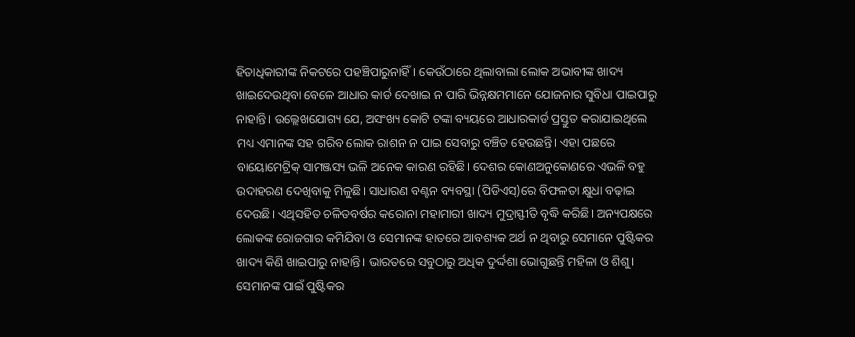ହିତାଧିକାରୀଙ୍କ ନିକଟରେ ପହଞ୍ଚିପାରୁନାହିଁ। କେଉଁଠାରେ ଥିଲାବାଲା ଲୋକ ଅଭାବୀଙ୍କ ଖାଦ୍ୟ ଖାଇଦେଉଥିବା ବେଳେ ଆଧାର କାର୍ଡ ଦେଖାଇ ନ ପାରି ଭିନ୍ନକ୍ଷମମାନେ ଯୋଜନାର ସୁବିଧା ପାଇପାରୁ ନାହାନ୍ତି। ଉଲ୍ଲେଖଯୋଗ୍ୟ ଯେ, ଅସଂଖ୍ୟ କୋଟି ଟଙ୍କା ବ୍ୟୟରେ ଆଧାରକାର୍ଡ ପ୍ରସ୍ତୁତ କରାଯାଇଥିଲେ ମଧ୍ୟ ଏମାନଙ୍କ ସହ ଗରିବ ଲୋକ ରାଶନ ନ ପାଇ ସେବାରୁ ବଞ୍ଚିତ ହେଉଛନ୍ତି। ଏହା ପଛରେ ବାୟୋମେଟ୍ରିକ୍‌ ସାମଞ୍ଜସ୍ୟ ଭଳି ଅନେକ କାରଣ ରହିଛି। ଦେଶର କୋଣଅନୁକୋଣରେ ଏଭଳି ବହୁ ଉଦାହରଣ ଦେଖିବାକୁ ମିଳୁଛି। ସାଧାରଣ ବଣ୍ଟନ ବ୍ୟବସ୍ଥା (ପିଡିଏସ୍‌)ରେ ବିଫଳତା କ୍ଷୁଧା ବଢ଼ାଇ ଦେଉଛି। ଏଥିସହିତ ଚଳିତବର୍ଷର କରୋନା ମହାମାରୀ ଖାଦ୍ୟ ମୁଦ୍ରାସ୍ଫୀତି ବୃଦ୍ଧି କରିଛି। ଅନ୍ୟପକ୍ଷରେ ଲୋକଙ୍କ ରୋଜଗାର କମିଯିବା ଓ ସେମାନଙ୍କ ହାତରେ ଆବଶ୍ୟକ ଅର୍ଥ ନ ଥିବାରୁ ସେମାନେ ପୁଷ୍ଟିକର ଖାଦ୍ୟ କିଣି ଖାଇପାରୁ ନାହାନ୍ତି। ଭାରତରେ ସବୁଠାରୁ ଅଧିକ ଦୁର୍ଦ୍ଦଶା ଭୋଗୁଛନ୍ତି ମହିଳା ଓ ଶିଶୁ। ସେମାନଙ୍କ ପାଇଁ ପୁଷ୍ଟିକର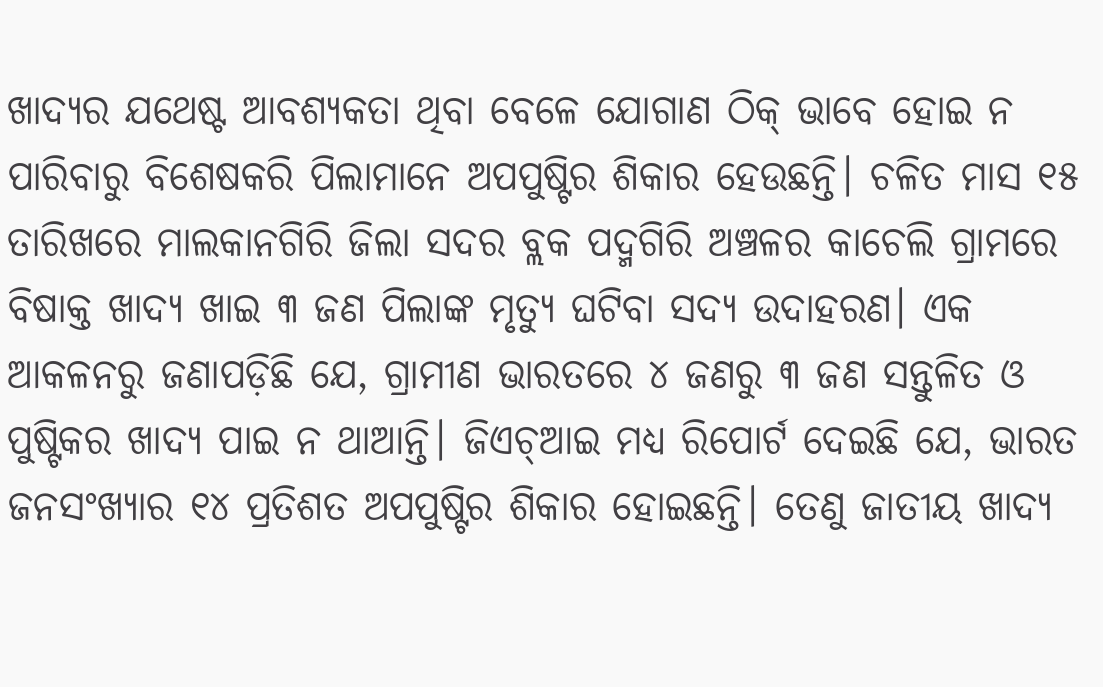ଖାଦ୍ୟର ଯଥେଷ୍ଟ ଆବଶ୍ୟକତା ଥିବା ବେଳେ ଯୋଗାଣ ଠିକ୍‌ ଭାବେ ହୋଇ ନ ପାରିବାରୁ ବିଶେଷକରି ପିଲାମାନେ ଅପପୁଷ୍ଟିର ଶିକାର ହେଉଛନ୍ତି। ଚଳିତ ମାସ ୧୫ ତାରିଖରେ ମାଲକାନଗିରି ଜିଲା ସଦର ବ୍ଲକ ପଦ୍ମଗିରି ଅଞ୍ଚଳର କାଚେଲି ଗ୍ରାମରେ ବିଷାକ୍ତ ଖାଦ୍ୟ ଖାଇ ୩ ଜଣ ପିଲାଙ୍କ ମୃତ୍ୟୁ ଘଟିବା ସଦ୍ୟ ଉଦାହରଣ। ଏକ ଆକଳନରୁ ଜଣାପଡ଼ିଛି ଯେ, ଗ୍ରାମୀଣ ଭାରତରେ ୪ ଜଣରୁ ୩ ଜଣ ସନ୍ତୁଳିତ ଓ ପୁଷ୍ଟିକର ଖାଦ୍ୟ ପାଇ ନ ଥାଆନ୍ତି। ଜିଏଚ୍‌ଆଇ ମଧ୍ୟ ରିପୋର୍ଟ ଦେଇଛି ଯେ, ଭାରତ ଜନସଂଖ୍ୟାର ୧୪ ପ୍ରତିଶତ ଅପପୁଷ୍ଟିର ଶିକାର ହୋଇଛନ୍ତି। ତେଣୁ ଜାତୀୟ ଖାଦ୍ୟ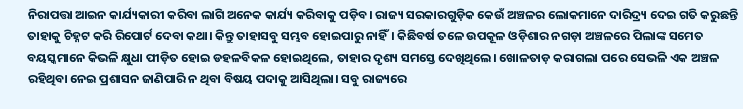ନିରାପତ୍ତା ଆଇନ କାର୍ଯ୍ୟକାରୀ କରିବା ଲାଗି ଅନେକ କାର୍ଯ୍ୟ କରିବାକୁ ପଡ଼ିବ। ରାଜ୍ୟ ସରକାରଗୁଡ଼ିକ କେଉଁ ଅଞ୍ଚଳର ଲୋକମାନେ ଦାରିଦ୍ର୍ୟ ଦେଇ ଗତି କରୁଛନ୍ତି ତାହାକୁ ଚିହ୍ନଟ କରି ରିପୋର୍ଟ ଦେବା କଥା। କିନ୍ତୁ ତାହାସବୁ ସମ୍ଭବ ହୋଇପାରୁ ନାହିଁ। କିଛିବର୍ଷ ତଳେ ଉପକୂଳ ଓଡ଼ିଶାର ନଗଡ଼ା ଅଞ୍ଚଳରେ ପିଲାଙ୍କ ସମେତ ବୟସ୍କମାନେ କିଭଳି କ୍ଷୁଧା ପୀଡ଼ିତ ହୋଇ ଡହଳବିକଳ ହୋଇଥିଲେ, ତାହାର ଦୃଶ୍ୟ ସମସ୍ତେ ଦେଖିଥିଲେ। ଖୋଳତାଡ଼ କରାଗଲା ପରେ ସେଭଳି ଏକ ଅଞ୍ଚଳ ରହିଥିବା ନେଇ ପ୍ରଶାସନ ଜାଣିପାରି ନ ଥିବା ବିଷୟ ପଦାକୁ ଆସିଥିଲା। ସବୁ ରାଜ୍ୟରେ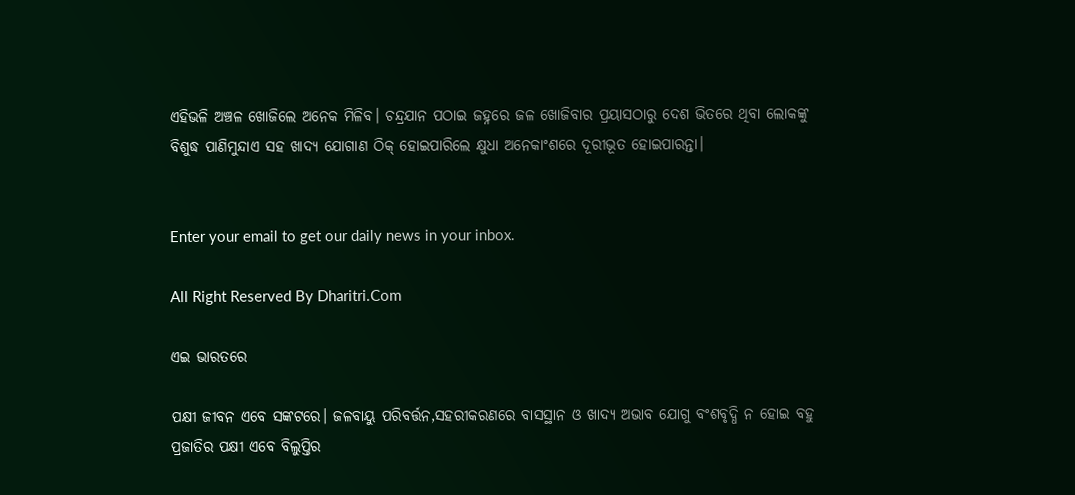ଏହିଭଳି ଅଞ୍ଚଳ ଖୋଜିଲେ ଅନେକ ମିଳିବ। ଚନ୍ଦ୍ରଯାନ ପଠାଇ ଜହ୍ନରେ ଜଳ ଖୋଜିବାର ପ୍ରୟାସଠାରୁ ଦେଶ ଭିତରେ ଥିବା ଲୋକଙ୍କୁ ବିଶୁଦ୍ଧ ପାଣିମୁନ୍ଦାଏ ସହ ଖାଦ୍ୟ ଯୋଗାଣ ଠିକ୍‌ ହୋଇପାରିଲେ କ୍ଷୁଧା ଅନେକାଂଶରେ ଦୂରୀଭୂତ ହୋଇପାରନ୍ତା।


Enter your email to get our daily news in your inbox.

All Right Reserved By Dharitri.Com

ଏଇ ଭାରତରେ

ପକ୍ଷୀ ଜୀବନ ଏବେ ସଙ୍କଟରେ। ଜଳବାୟୁ ପରିବର୍ତ୍ତନ,ସହରୀକରଣରେ ବାସସ୍ଥାନ ଓ ଖାଦ୍ୟ ଅଭାବ ଯୋଗୁ ବଂଶବୃଦ୍ଧି ନ ହୋଇ ବହୁ ପ୍ରଜାତିର ପକ୍ଷୀ ଏବେ ବିଲୁପ୍ତିର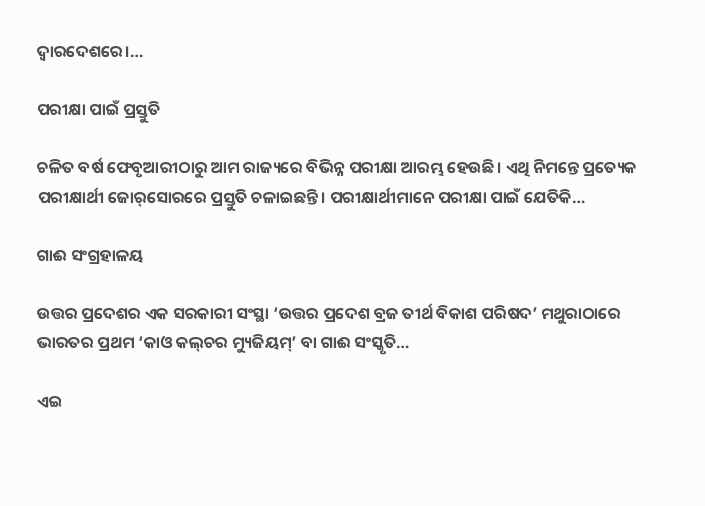ଦ୍ୱାରଦେଶରେ।…

ପରୀକ୍ଷା ପାଇଁ ପ୍ରସ୍ତୁତି

ଚଳିତ ବର୍ଷ ଫେବୃଆରୀଠାରୁ ଆମ ରାଜ୍ୟରେ ବିଭିନ୍ନ ପରୀକ୍ଷା ଆରମ୍ଭ ହେଉଛି। ଏଥି ନିମନ୍ତେ ପ୍ରତ୍ୟେକ ପରୀକ୍ଷାର୍ଥୀ ଜୋର୍‌ସୋରରେ ପ୍ରସ୍ତୁତି ଚଳାଇଛନ୍ତି। ପରୀକ୍ଷାର୍ଥୀମାନେ ପରୀକ୍ଷା ପାଇଁ ଯେତିକି…

ଗାଈ ସଂଗ୍ରହାଳୟ

ଉତ୍ତର ପ୍ରଦେଶର ଏକ ସରକାରୀ ସଂସ୍ଥା ‘ଉତ୍ତର ପ୍ରଦେଶ ବ୍ରଜ ତୀର୍ଥ ବିକାଶ ପରିଷଦ’ ମଥୁରାଠାରେ ଭାରତର ପ୍ରଥମ ‘କାଓ କଲ୍‌ଚର ମ୍ୟୁଜିୟମ୍‌’ ବା ଗାଈ ସଂସ୍କୃତି…

ଏଇ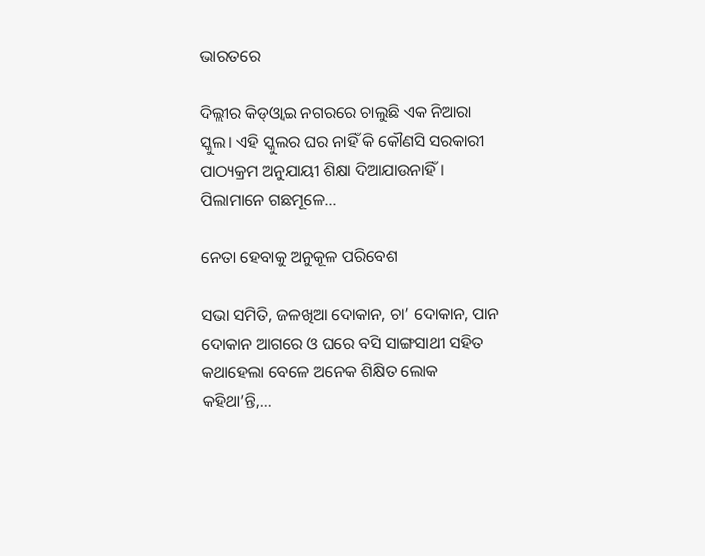ଭାରତରେ

ଦିଲ୍ଲୀର କିଡ୍‌ଓ୍ବାଇ ନଗରରେ ଚାଲୁଛି ଏକ ନିଆରା ସ୍କୁଲ। ଏହି ସ୍କୁଲର ଘର ନାହିଁ କି କୌଣସି ସରକାରୀ ପାଠ୍ୟକ୍ରମ ଅନୁଯାୟୀ ଶିକ୍ଷା ଦିଆଯାଉନାହିଁ। ପିଲାମାନେ ଗଛମୂଳେ…

ନେତା ହେବାକୁ ଅନୁକୂଳ ପରିବେଶ

ସଭା ସମିତି, ଜଳଖିଆ ଦୋକାନ, ଚା’ ଦୋକାନ, ପାନ ଦୋକାନ ଆଗରେ ଓ ଘରେ ବସି ସାଙ୍ଗସାଥୀ ସହିତ କଥାହେଲା ବେଳେ ଅନେକ ଶିକ୍ଷିତ ଲୋକ କହିଥା’ନ୍ତି,…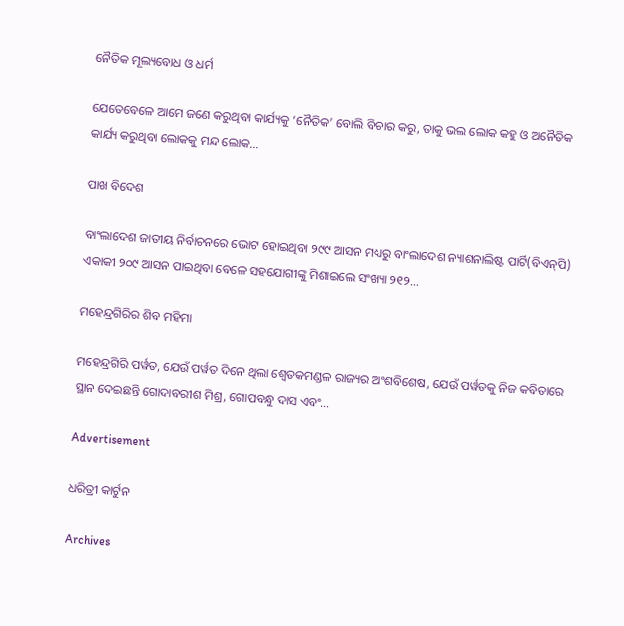ନୈତିକ ମୂଲ୍ୟବୋଧ ଓ ଧର୍ମ

ଯେତେବେଳେ ଆମେ ଜଣେ କରୁଥିବା କାର୍ଯ୍ୟକୁ ‘ନୈତିକ’ ବୋଲି ବିଚାର କରୁ, ତାକୁ ଭଲ ଲୋକ କହୁ ଓ ଅନୈତିକ କାର୍ଯ୍ୟ କରୁଥିବା ଲୋକକୁ ମନ୍ଦ ଲୋକ…

ପାଖ ବିଦେଶ

ବାଂଲାଦେଶ ଜାତୀୟ ନିର୍ବାଚନରେ ଭୋଟ ହୋଇଥିବା ୨୯୯ ଆସନ ମଧ୍ୟରୁ ବାଂଲାଦେଶ ନ୍ୟାଶନାଲିଷ୍ଟ ପାର୍ଟି(ବିଏନ୍‌ପି) ଏକାକୀ ୨୦୯ ଆସନ ପାଇଥିବା ବେଳେ ସହଯୋଗୀଙ୍କୁ ମିଶାଇଲେ ସଂଖ୍ୟା ୨୧୨…

ମହେନ୍ଦ୍ରଗିରିର ଶିବ ମହିମା

ମହେନ୍ଦ୍ରଗିରି ପର୍ୱତ, ଯେଉଁ ପର୍ୱତ ଦିନେ ଥିଲା ଶ୍ୱେତକମଣ୍ଡଳ ରାଜ୍ୟର ଅଂଶବିଶେଷ, ଯେଉଁ ପର୍ୱତକୁ ନିଜ କବିତାରେ ସ୍ଥାନ ଦେଇଛନ୍ତି ଗୋଦାବରୀଶ ମିଶ୍ର, ଗୋପବନ୍ଧୁ ଦାସ ଏବଂ…

Advertisement

ଧରିତ୍ରୀ କାର୍ଟୁନ

Archives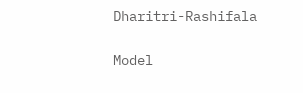Dharitri-Rashifala

Model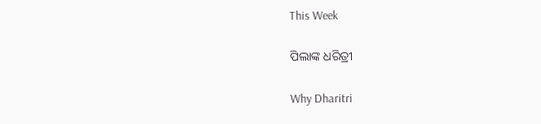This Week

ପିଲାଙ୍କ ଧରିତ୍ରୀ

Why Dharitri